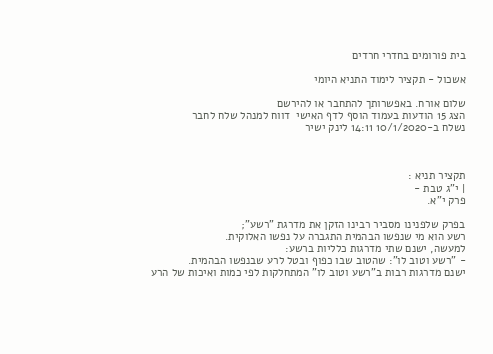בית פורומים בחדרי חרדים

אשכול - תקציר לימוד התניא היומי

שלום אורח. באפשרותך להתחבר או להירשם
הצג 15 הודעות בעמוד הוסף לדף האישי  דווח למנהל שלח לחבר
נשלח ב-10/1/2020 14:11 לינק ישיר



תקציר תניא :
| י"ג טבת -
פרק י"א.

בפרק שלפנינו מסביר רבינו הזקן את מדרגת "רשע";
רשע הוא מי שנפשו הבהמית התגברה על נפשו האלוקית.
למעשה, ישנם שתי מדרגות כלליות ברשע:
- "רשע וטוב לו": שהטוב שבו כפוף ובטל לרע שבנפשו הבהמית.
ישנם מדרגות רבות ב"רשע וטוב לו" המתחלקות לפי כמות ואיכות של הרע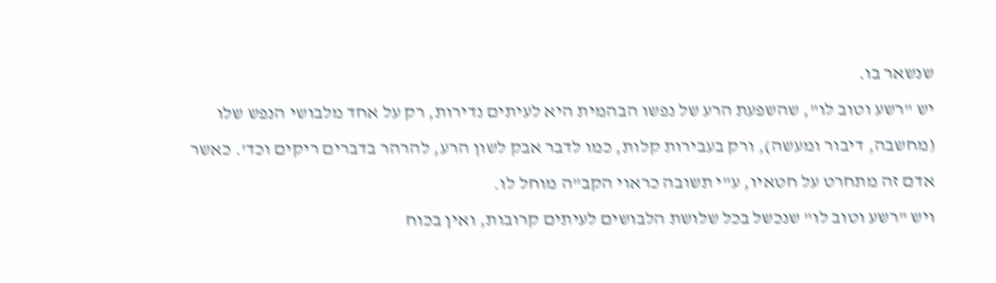שנשאר בו.
יש "רשע וטוב לו", שהשפעת הרע של נפשו הבהמית היא לעיתים נדירות, רק על אחד מלבושי הנפש שלו (מחשבה, דיבור ומעשה), ורק בעבירות קלות, כמו לדבר אבק לשון הרע, להרהר בדברים ריקים וכד'. כאשר אדם זה מתחרט על חטאיו, ע"י תשובה כראוי הקב"ה מוחל לו.
ויש "רשע וטוב לו" שנכשל בכל שלושת הלבושים לעיתים קרובות, ואין בכוח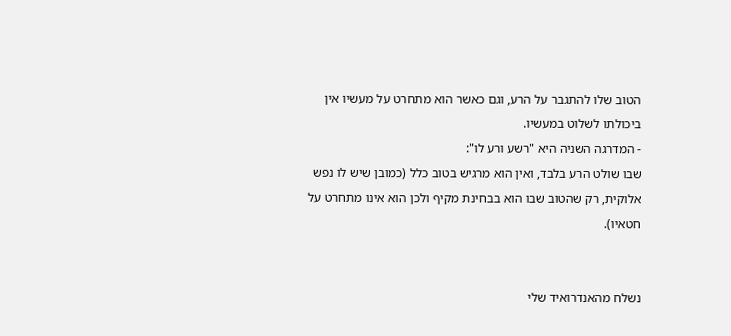הטוב שלו להתגבר על הרע, וגם כאשר הוא מתחרט על מעשיו אין ביכולתו לשלוט במעשיו.
- המדרגה השניה היא "רשע ורע לו":
שבו שולט הרע בלבד, ואין הוא מרגיש בטוב כלל (כמובן שיש לו נפש אלוקית, רק שהטוב שבו הוא בבחינת מקיף ולכן הוא אינו מתחרט על חטאיו).


נשלח מהאנדרואיד שלי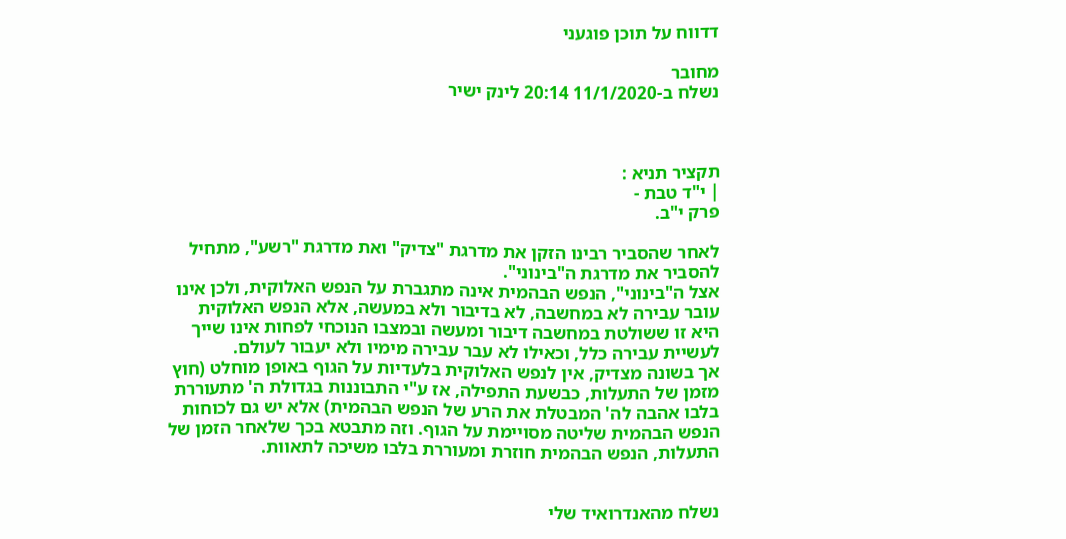דדווח על תוכן פוגעני

מחובר
נשלח ב-11/1/2020 20:14 לינק ישיר



תקציר תניא :
| י"ד טבת -
פרק י"ב.

לאחר שהסביר רבינו הזקן את מדרגת "צדיק" ואת מדרגת "רשע", מתחיל להסביר את מדרגת ה"בינוני".
אצל ה"בינוני", הנפש הבהמית אינה מתגברת על הנפש האלוקית, ולכן אינו עובר עבירה לא במחשבה, לא בדיבור ולא במעשה, אלא הנפש האלוקית היא זו ששולטת במחשבה דיבור ומעשה ובמצבו הנוכחי לפחות אינו שייך לעשיית עבירה כלל, וכאילו לא עבר עבירה מימיו ולא יעבור לעולם.
אך בשונה מצדיק, אין לנפש האלוקית בלעדיות על הגוף באופן מוחלט (חוץ מזמן של התעלות, כבשעת התפילה, אז ע"י התבוננות בגדולת ה' מתעוררת בלבו אהבה לה' המבטלת את הרע של הנפש הבהמית) אלא יש גם לכוחות הנפש הבהמית שליטה מסויימת על הגוף. וזה מתבטא בכך שלאחר הזמן של התעלות, הנפש הבהמית חוזרת ומעוררת בלבו משיכה לתאוות.


נשלח מהאנדרואיד שלי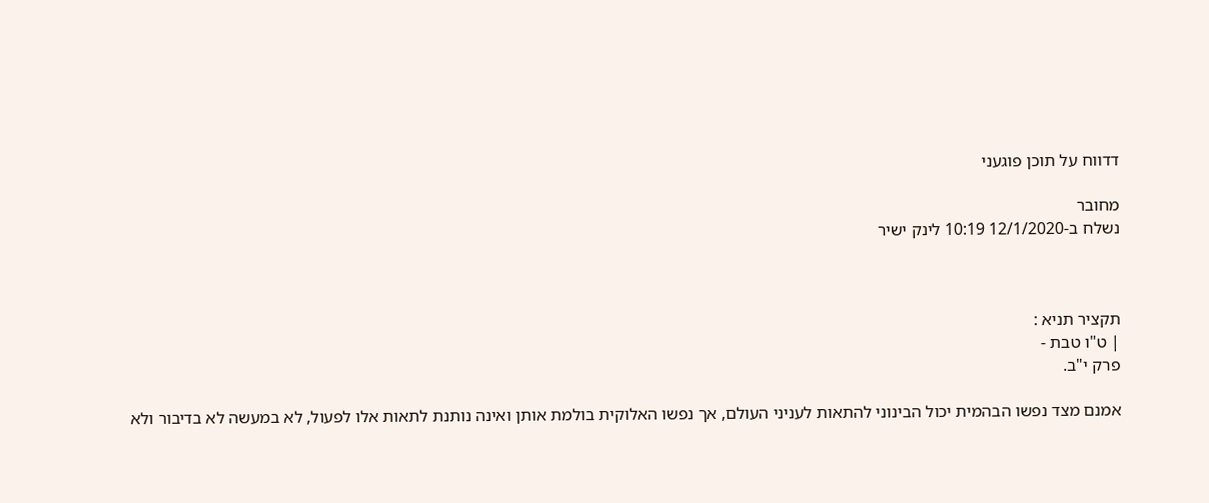דדווח על תוכן פוגעני

מחובר
נשלח ב-12/1/2020 10:19 לינק ישיר



תקציר תניא :
| ט"ו טבת -
פרק י"ב.

אמנם מצד נפשו הבהמית יכול הבינוני להתאות לעניני העולם, אך נפשו האלוקית בולמת אותן ואינה נותנת לתאות אלו לפעול, לא במעשה לא בדיבור ולא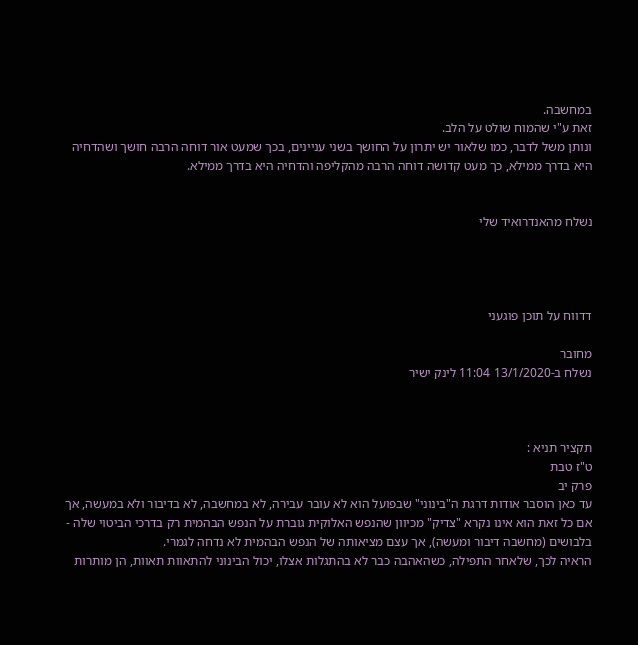במחשבה.
זאת ע"י שהמוח שולט על הלב.
ונותן משל לדבר, כמו שלאור יש יתרון על החושך בשני עניינים, בכך שמעט אור דוחה הרבה חושך ושהדחיה היא בדרך ממילא, כך מעט קדושה דוחה הרבה מהקליפה והדחיה היא בדרך ממילא.


נשלח מהאנדרואיד שלי




דדווח על תוכן פוגעני

מחובר
נשלח ב-13/1/2020 11:04 לינק ישיר



תקציר תניא :
ט"ז טבת
פרק יב
עד כאן הוסבר אודות דרגת ה"בינוני" שבפועל הוא לא עובר עבירה, לא במחשבה, לא בדיבור ולא במעשה, אך אם כל זאת הוא אינו נקרא "צדיק" מכיוון שהנפש האלוקית גוברת על הנפש הבהמית רק בדרכי הביטוי שלה - בלבושים (מחשבה דיבור ומעשה), אך עצם מציאותה של הנפש הבהמית לא נדחה לגמרי.
הראיה לכך, שלאחר התפילה, כשהאהבה כבר לא בהתגלות אצלו, יכול הבינוני להתאוות תאוות, הן מותרות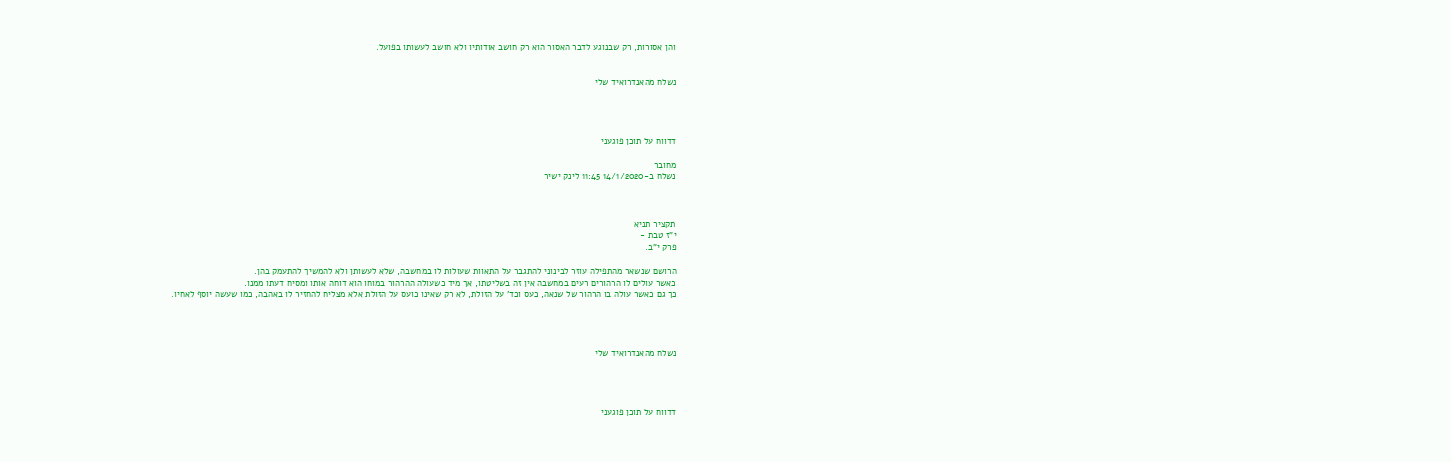והן אסורות, רק שבנוגע לדבר האסור הוא רק חושב אודותיו ולא חושב לעשותו בפועל.


נשלח מהאנדרואיד שלי




דדווח על תוכן פוגעני

מחובר
נשלח ב-14/1/2020 11:45 לינק ישיר



תקציר תניא
י"ז טבת -
פרק י"ב.

הרושם שנשאר מהתפילה עוזר לבינוני להתגבר על התאוות שעולות לו במחשבה, שלא לעשותן ולא להמשיך להתעמק בהן.
כאשר עולים לו הרהורים רעים במחשבה אין זה בשליטתו, אך מיד כשעולה ההרהור במוחו הוא דוחה אותו ומסיח דעתו ממנו.
כך גם כאשר עולה בו הרהור של שנאה, כעס וכד' על הזולת, לא רק שאינו כועס על הזולת אלא מצליח להחזיר לו באהבה, כמו שעשה יוסף לאחיו.




נשלח מהאנדרואיד שלי




דדווח על תוכן פוגעני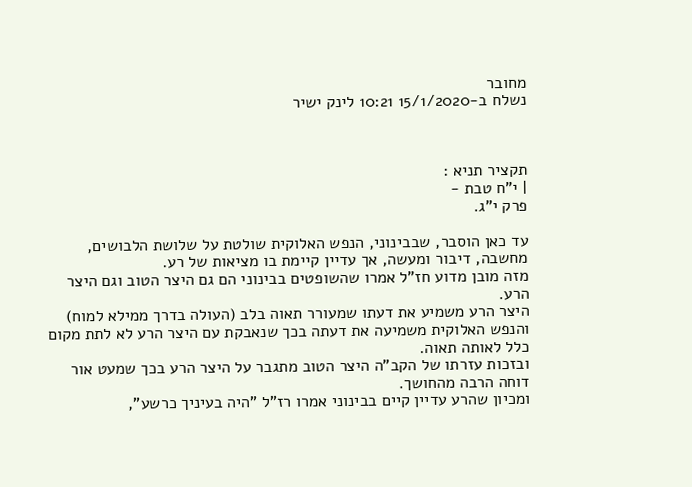מחובר
נשלח ב-15/1/2020 10:21 לינק ישיר



תקציר תניא :
| י"ח טבת -
פרק י"ג.

עד כאן הוסבר, שבבינוני, הנפש האלוקית שולטת על שלושת הלבושים, מחשבה, דיבור ומעשה, אך עדיין קיימת בו מציאות של רע.
מזה מובן מדוע חז"ל אמרו שהשופטים בבינוני הם גם היצר הטוב וגם היצר הרע.
היצר הרע משמיע את דעתו שמעורר תאוה בלב (העולה בדרך ממילא למוח) והנפש האלוקית משמיעה את דעתה בכך שנאבקת עם היצר הרע לא לתת מקום כלל לאותה תאוה.
ובזכות עזרתו של הקב"ה היצר הטוב מתגבר על היצר הרע בכך שמעט אור דוחה הרבה מהחושך.
ומכיון שהרע עדיין קיים בבינוני אמרו רז"ל "היה בעיניך כרשע",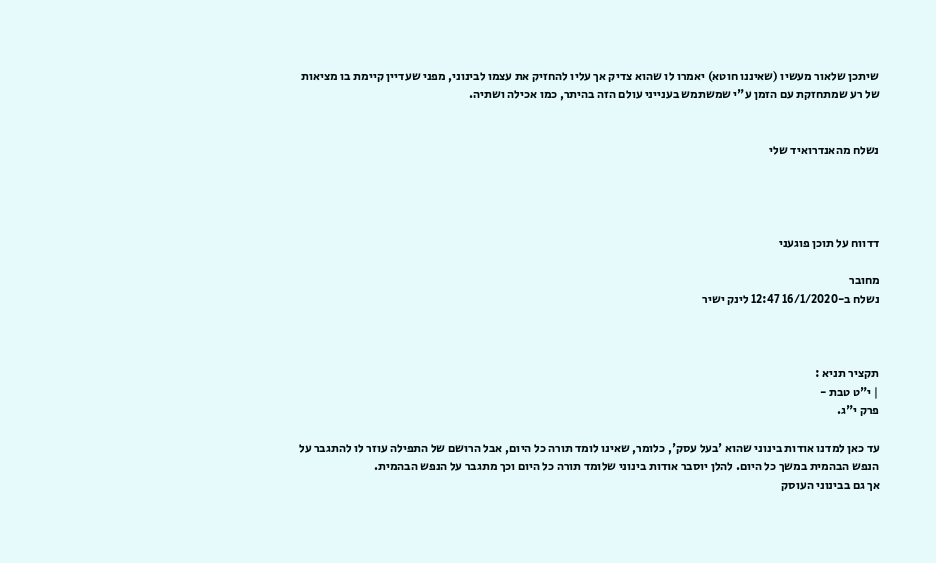שיתכן שלאור מעשיו (שאיננו חוטא) יאמרו לו שהוא צדיק אך עליו להחזיק את עצמו לבינוני, מפני שעדיין קיימת בו מציאות של רע שמתחזקת עם הזמן ע"י שמשתמש בענייני עולם הזה בהיתר, כמו אכילה ושתיה.


נשלח מהאנדרואיד שלי




דדווח על תוכן פוגעני

מחובר
נשלח ב-16/1/2020 12:47 לינק ישיר



תקציר תניא :
| י"ט טבת -
פרק י"ג.

עד כאן למדנו אודות בינוני שהוא 'בעל עסק', כלומר, שאינו לומד תורה כל היום, אבל הרושם של התפילה עוזר לו להתגבר על הנפש הבהמית במשך כל היום. להלן יוסבר אודות בינוני שלומד תורה כל היום וכך מתגבר על הנפש הבהמית.
אך גם בבינוני העוסק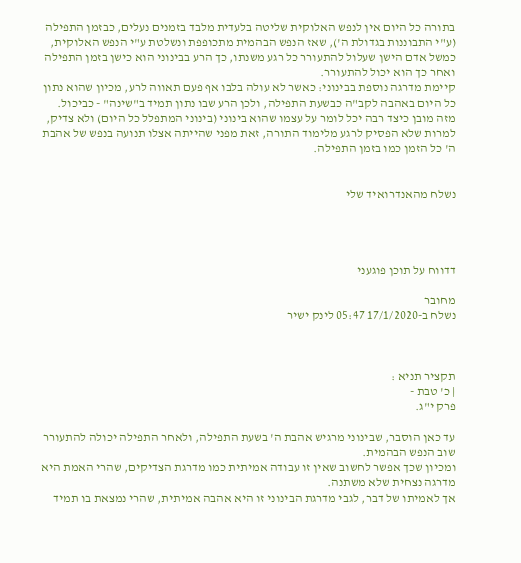בתורה כל היום אין לנפש האלוקית שליטה בלעדית מלבד בזמנים נעלים, כבזמן התפילה (ע"י התבוננות בגדולת ה'), שאז הנפש הבהמית מתכופפת ונשלטת ע"י הנפש האלוקית, כמשל אדם הישן שעלול להתעורר כל רגע משנתו, כך הרע בבינוני הוא כישן בזמן התפילה ואחר כך הוא יכול להתעורר.
קיימת מדרגה נוספת בבינוני: כאשר לא עולה בלבו אף פעם תאווה לרע, מכיון שהוא נתון כל היום באהבה לקב"ה כבשעת התפילה, ולכן הרע שבו נתון תמיד ב"שינה" - כביכול.
מזה מובן כיצד רבה יכל לומר על עצמו שהוא בינוני (בינוני המתפלל כל היום) ולא צדיק, למרות שלא הפסיק לרגע מלימוד התורה, זאת מפני שהייתה אצלו תנועה בנפש של אהבת ה' כל הזמן כמו בזמן התפילה.


נשלח מהאנדרואיד שלי




דדווח על תוכן פוגעני

מחובר
נשלח ב-17/1/2020 05:47 לינק ישיר



תקציר תניא :
| כ' טבת -
פרק י"ג.

עד כאן הוסבר, שבינוני מרגיש אהבת ה' בשעת התפילה, ולאחר התפילה יכולה להתעורר שוב הנפש הבהמית.
ומכיון שכך אפשר לחשוב שאין זו עבודה אמיתית כמו מדרגת הצדיקים, שהרי האמת היא מדרגה נצחית שלא משתנה.
אך לאמיתו של דבר, לגבי מדרגת הבינוני זו היא אהבה אמיתית, שהרי נמצאת בו תמיד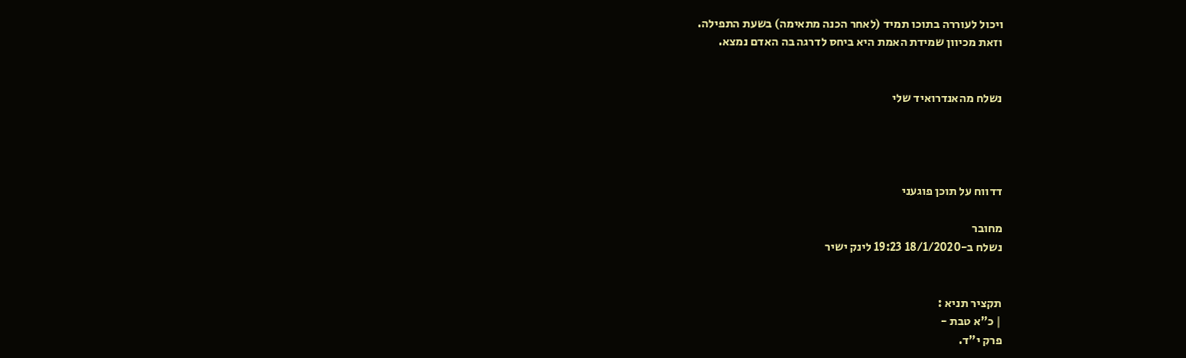ויכול לעוררה בתוכו תמיד (לאחר הכנה מתאימה) בשעת התפילה.
וזאת מכיוון שמידת האמת היא ביחס לדרגה בה האדם נמצא.


נשלח מהאנדרואיד שלי




דדווח על תוכן פוגעני

מחובר
נשלח ב-18/1/2020 19:23 לינק ישיר


תקציר תניא :
| כ"א טבת -
פרק י"ד.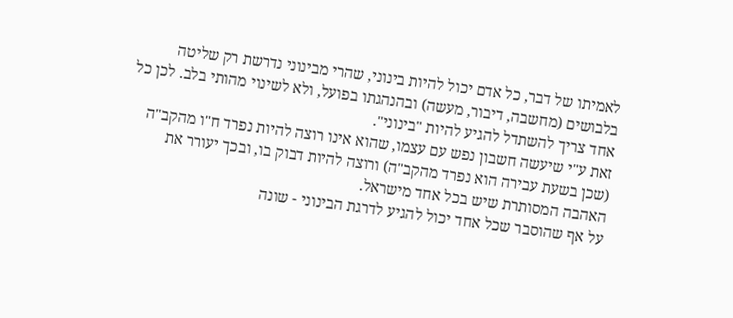לאמיתו של דבר, כל אדם יכול להיות בינוני, שהרי מבינוני נדרשת רק שליטה בלבושים (מחשבה, דיבור, מעשה) ובהנהגתו בפועל, ולא לשינוי מהותי בלב. לכן כל אחד צריך להשתדל להגיע להיות "בינוני".
זאת ע"י שיעשה חשבון נפש עם עצמו, שהוא אינו רוצה להיות נפרד ח"ו מהקב"ה (שכן בשעת עבירה הוא נפרד מהקב"ה) ורוצה להיות דבוק בו, ובכך יעורר את האהבה המסותרת שיש בכל אחד מישראל.
על אף שהוסבר שכל אחד יכול להגיע לדרגת הבינוני - שונה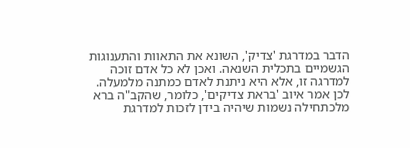הדבר במדרגת 'צדיק', השונא את התאוות והתענוגות הגשמיים בתכלית השנאה. ואכן לא כל אדם זוכה למדרגה זו, אלא היא ניתנת לאדם כמתנה מלמעלה.
לכן אמר איוב 'בראת צדיקים', כלומר, שהקב"ה ברא מלכתחילה נשמות שיהיה בידן לזכות למדרגת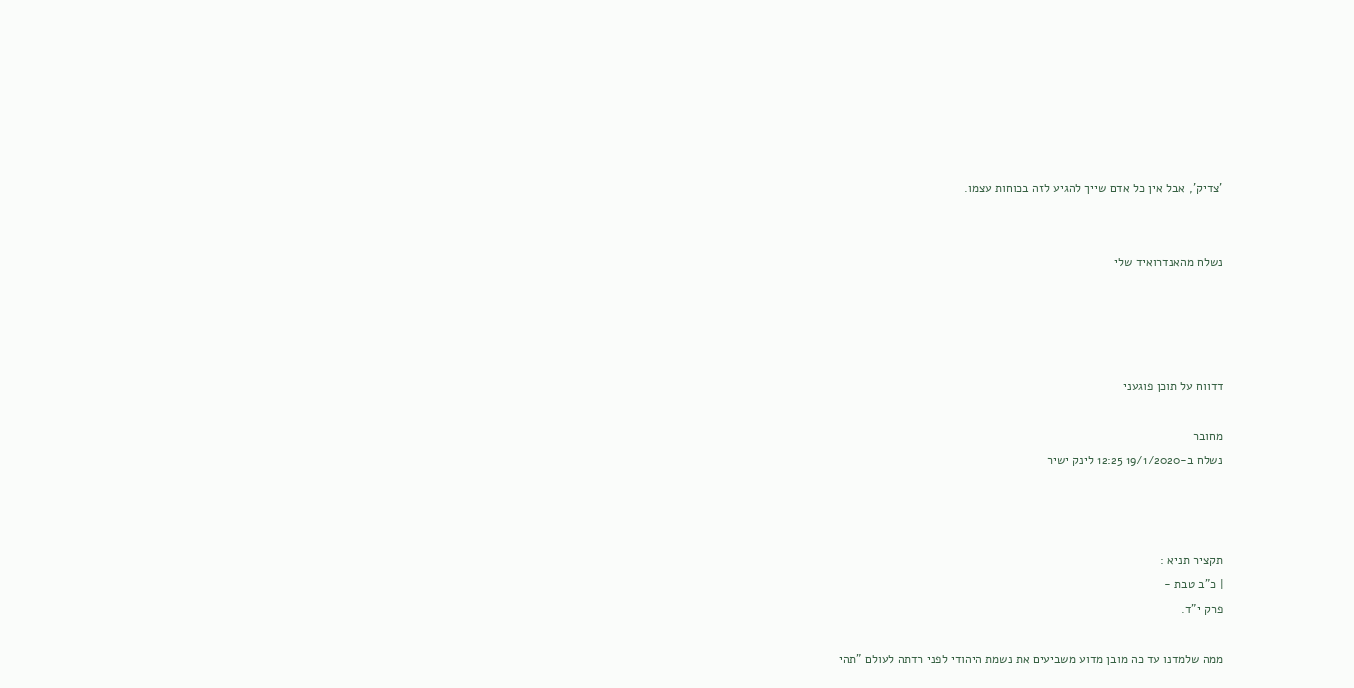'צדיק', אבל אין כל אדם שייך להגיע לזה בכוחות עצמו.


נשלח מהאנדרואיד שלי




דדווח על תוכן פוגעני

מחובר
נשלח ב-19/1/2020 12:25 לינק ישיר



תקציר תניא :
| כ"ב טבת -
פרק י"ד.

ממה שלמדנו עד כה מובן מדוע משביעים את נשמת היהודי לפני רדתה לעולם "תהי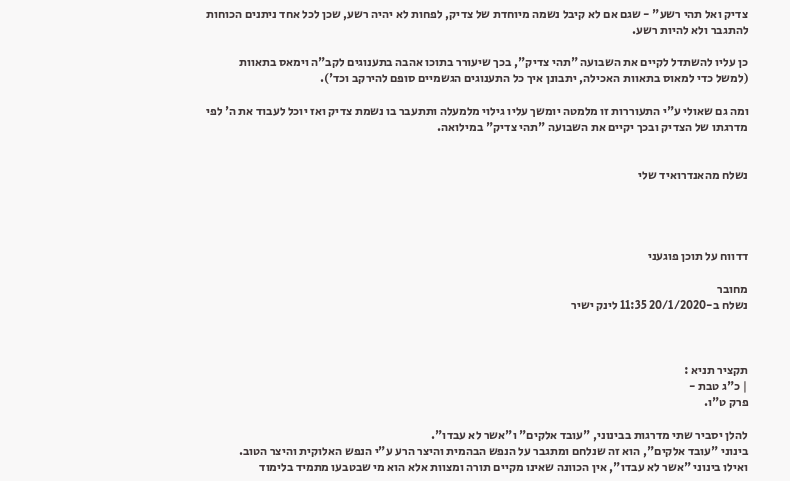צדיק ואל תהי רשע" - שגם אם לא קיבל נשמה מיוחדת של צדיק, לפחות לא יהיה רשע, שכן לכל אחד ניתנים הכוחות להתגבר ולא להיות רשע.

כן עליו להשתדל לקיים את השבועה "תהי צדיק", בכך שיעורר בתוכו אהבה בתענוגים לקב"ה וימאס בתאוות (למשל כדי למאוס בתאוות האכילה, יתבונן איך כל התענוגים הגשמיים סופם להירקב וכד').

ומה גם שאולי ע"י התעוררות זו מלמטה יומשך עליו גילוי מלמעלה ותתעבר בו נשמת צדיק ואז יוכל לעבוד את ה' לפי מדרגתו של הצדיק ובכך יקיים את השבועה "תהי צדיק" במילואה.


נשלח מהאנדרואיד שלי




דדווח על תוכן פוגעני

מחובר
נשלח ב-20/1/2020 11:35 לינק ישיר



תקציר תניא :
| כ"ג טבת -
פרק ט"ו.

להלן יסביר שתי מדרגות בבינוני, "עובד אלקים" ו"אשר לא עבדו".
בינוני "עובד אלקים", הוא זה שנלחם ומתגבר על הנפש הבהמית והיצר הרע ע"י הנפש האלוקית והיצר הטוב.
ואילו בינוני "אשר לא עבדו", אין הכוונה שאינו מקיים תורה ומצוות אלא הוא מי שבטבעו מתמיד בלימוד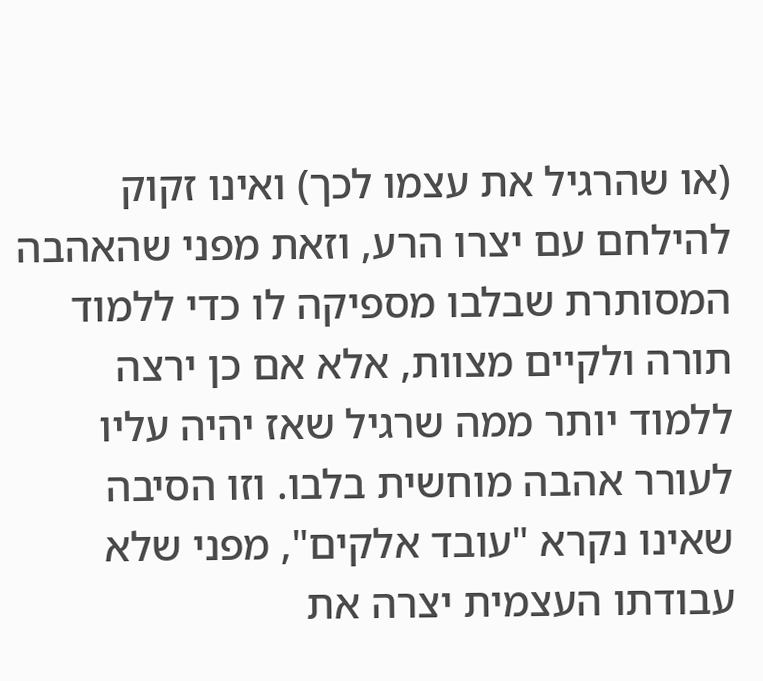(או שהרגיל את עצמו לכך) ואינו זקוק להילחם עם יצרו הרע, וזאת מפני שהאהבה המסותרת שבלבו מספיקה לו כדי ללמוד תורה ולקיים מצוות, אלא אם כן ירצה ללמוד יותר ממה שרגיל שאז יהיה עליו לעורר אהבה מוחשית בלבו. וזו הסיבה שאינו נקרא "עובד אלקים", מפני שלא עבודתו העצמית יצרה את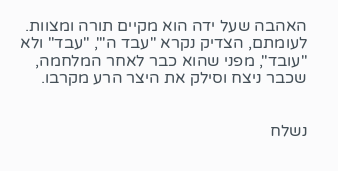האהבה שעל ידה הוא מקיים תורה ומצוות.
לעומתם, הצדיק נקרא "עבד ה'", "עבד" ולא "עובד", מפני שהוא כבר לאחר המלחמה, שכבר ניצח וסילק את היצר הרע מקרבו.


נשלח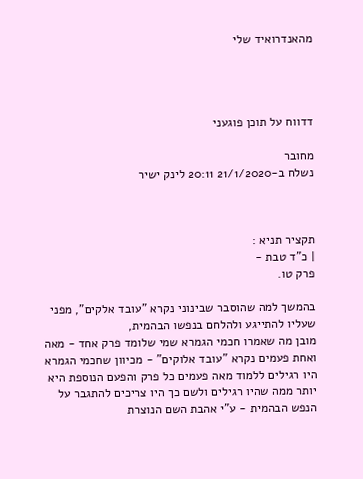מהאנדרואיד שלי




דדווח על תוכן פוגעני

מחובר
נשלח ב-21/1/2020 20:11 לינק ישיר



תקציר תניא :
| כ"ד טבת -
פרק טו.

בהמשך למה שהוסבר שבינוני נקרא "עובד אלקים", מפני שעליו להתייגע ולהלחם בנפשו הבהמית,
מובן מה שאמרו חכמי הגמרא שמי שלומד פרק אחד - מאה ואחת פעמים נקרא "עובד אלוקים" - מכיוון שחכמי הגמרא היו רגילים ללמוד מאה פעמים כל פרק והפעם הנוספת היא יותר ממה שהיו רגילים ולשם כך היו צריכים להתגבר על הנפש הבהמית - ע"י אהבת השם הנוצרת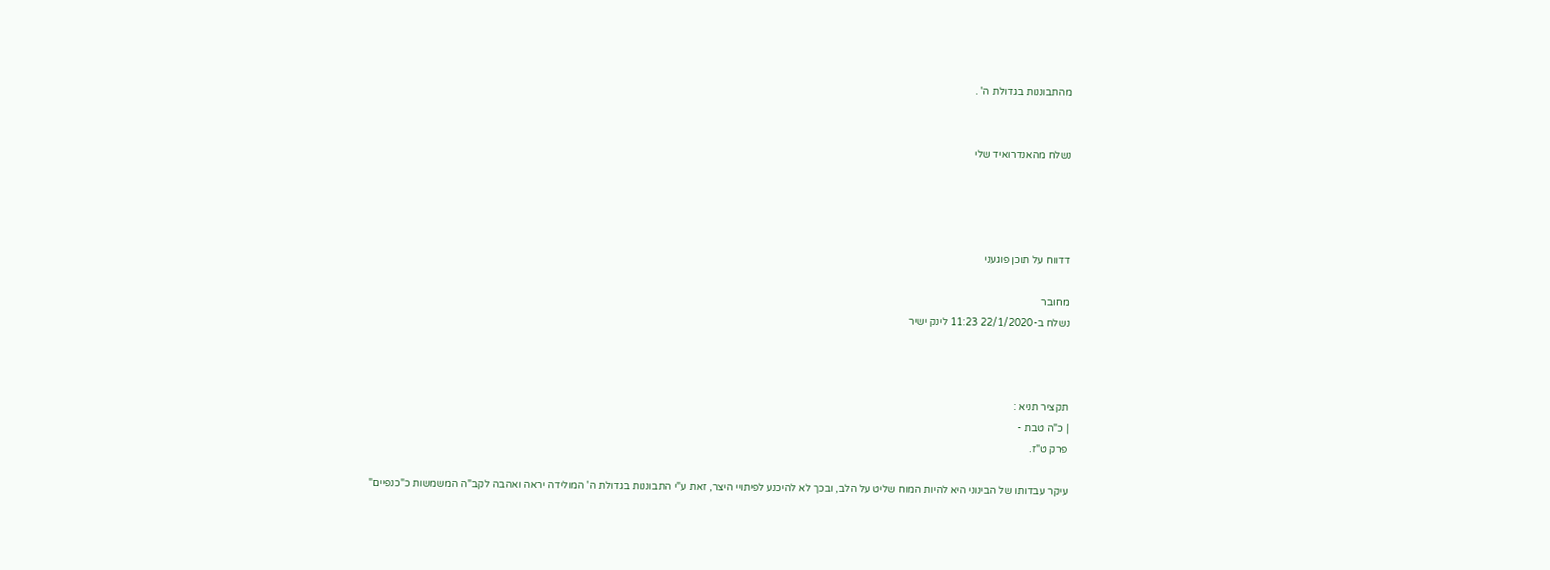מהתבוננות בגדולת ה' .


נשלח מהאנדרואיד שלי




דדווח על תוכן פוגעני

מחובר
נשלח ב-22/1/2020 11:23 לינק ישיר



תקציר תניא :
| כ"ה טבת -
פרק ט"ז.

עיקר עבדותו של הבינוני היא להיות המוח שליט על הלב, ובכך לא להיכנע לפיתויי היצר, זאת ע"י התבוננות בגדולת ה' המולידה יראה ואהבה לקב"ה המשמשות כ"כנפיים"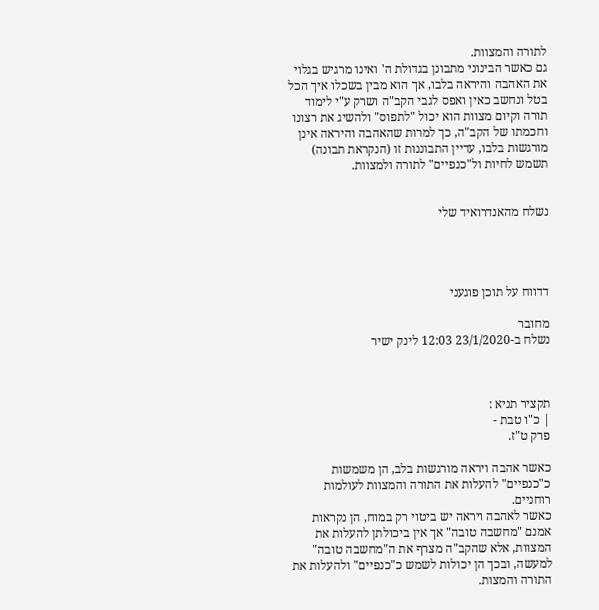לתורה והמצוות.
גם כאשר הבינוני מתבונן בגדולת ה' ואינו מרגיש בגלוי את האהבה והיראה בלבו, אך הוא מבין בשכלו איך הכל בטל ונחשב כאין ואפס לגבי הקב"ה ושרק ע"י לימוד תורה וקיום מצוות הוא יכול "לתפוס" ולהשיג את רצונו וחכמתו של הקב"ה, כך למרות שהאהבה והיראה אינן מורגשות בלבו, עדיין התבוננות זו (הנקראת תבונה) תשמש לחיות ול"כנפיים" לתורה ולמצוות.


נשלח מהאנדרואיד שלי




דדווח על תוכן פוגעני

מחובר
נשלח ב-23/1/2020 12:03 לינק ישיר



תקציר תניא :
| כ"ו טבת -
פרק ט"ז.

כאשר אהבה ויראה מורגשות בלב, הן משמשות כ"כנפיים" להעלות את התורה והמצוות לעולמות רוחניים.
כאשר לאהבה ויראה יש ביטוי רק במוח, הן נקראות אמנם "מחשבה טובה" אך אין ביכולתן להעלות את המצוות, אלא שהקב"ה מצרף את ה"מחשבה טובה" למעשה, ובכך הן יכולות לשמש כ"כנפיים" ולהעלות את התורה והמצות.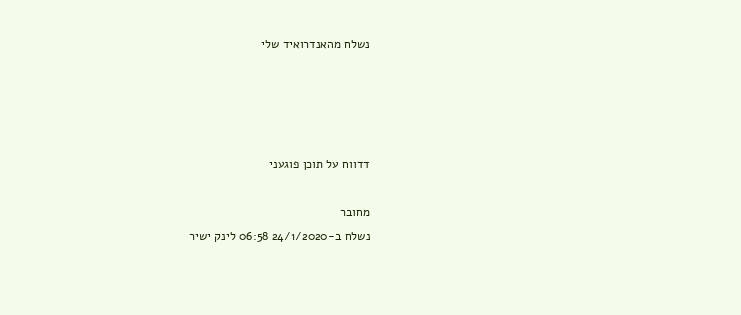נשלח מהאנדרואיד שלי




דדווח על תוכן פוגעני

מחובר
נשלח ב-24/1/2020 06:58 לינק ישיר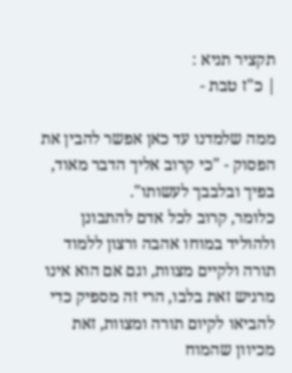תקציר תניא :
| כ"ז טבת -

ממה שלמדנו עד כאן אפשר להבין את הפסוק - "כי קרוב אליך הדבר מאוד, בפיך ובלבבך לעשותו".
כלומר, קרוב לכל אדם להתבונן ולהוליד במוחו אהבה ורצון ללמוד תורה ולקיים מצוות, וגם אם הוא אינו מרגיש זאת בלבו, הרי זה מספיק כדי להביאו לקיום תורה ומצוות, זאת מכיוון שהמוח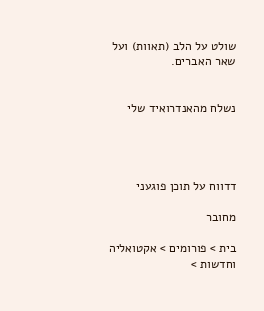שולט על הלב (תאוות) ועל שאר האברים.


נשלח מהאנדרואיד שלי




דדווח על תוכן פוגעני

מחובר

בית > פורומים > אקטואליה וחדשות >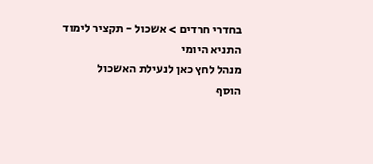בחדרי חרדים > אשכול - תקציר לימוד התניא היומי
מנהל לחץ כאן לנעילת האשכול
הוסף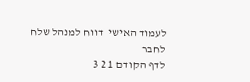לעמוד האישי  דווח למנהל שלח לחבר
לדף הקודם 1 2 3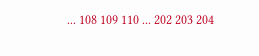... 108 109 110 ... 202 203 204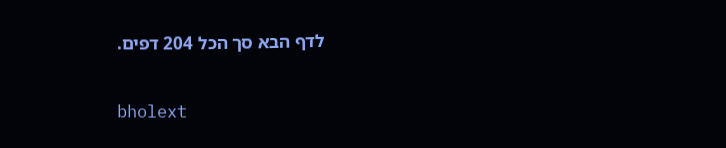לדף הבא סך הכל 204 דפים.

bholext